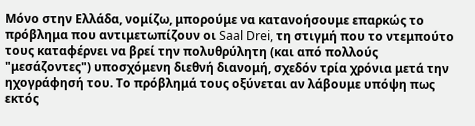Μόνο στην Ελλάδα, νομίζω, μπορούμε να κατανοήσουμε επαρκώς το πρόβλημα που αντιμετωπίζουν οι Saal Drei, τη στιγμή που το ντεμπούτο τους καταφέρνει να βρεί την πολυθρύλητη (και από πολλούς "μεσάζοντες") υποσχόμενη διεθνή διανομή, σχεδόν τρία χρόνια μετά την ηχογράφησή του. Το πρόβλημά τους οξύνεται αν λάβουμε υπόψη πως εκτός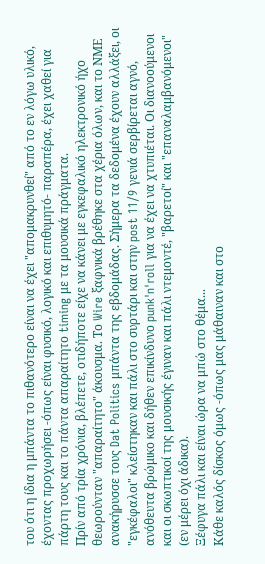του ότι η ίδια η μπάντα το πιθανότερο είναι να έχει "απομακρυνθεί" από το εν λόγω υλικό, έχοντας προχωρήσει -όπως είναι φυσικό, λογικό και επιθυμητό- παραπέρα, έχει χαθεί για πάρτη τους και το πάντα απαραίτητο timing με τα μουσικά πράγματα.
Πρίν από τρία χρόνια, βλέπετε, οτιδήποτε είχε να κάνει με εγκεφαλικό ηλεκτρονικό ήχο θεωρούνταν "απαραίτητο" άκουσμα. Το Wire ξαφνικά βρέθηκε στα χέρια όλων, και το ΝΜΕ ανακήρυσσε τους Dat Politics μπάντα της εβδομάδας. Σήμερα τα δεδομένα έχουν αλλάξει, οι "εγκέφαλοι" κλείστηκαν και πάλι στο συρτάρι και στην post 11/9 γενιά σερβίρεται αγνό, ανόθευτα βρώμικο και δήθεν επικίνδυνο punk'n'roll για να έχει να χτυπιέται. Οι διανοούμενοι και οι σκωπτικοί της μουσικής έγιναν και πάλι ντεμοντέ, "βαρετοί" και "επαναλαμβανόμενοι" (εν μέρει όχι άδικα).
Ξέφυγα πάλι και είναι ώρα να μπώ στο θέμα...
Κάθε καλός δίσκος όμως -όπως μας μάθαιναν και στο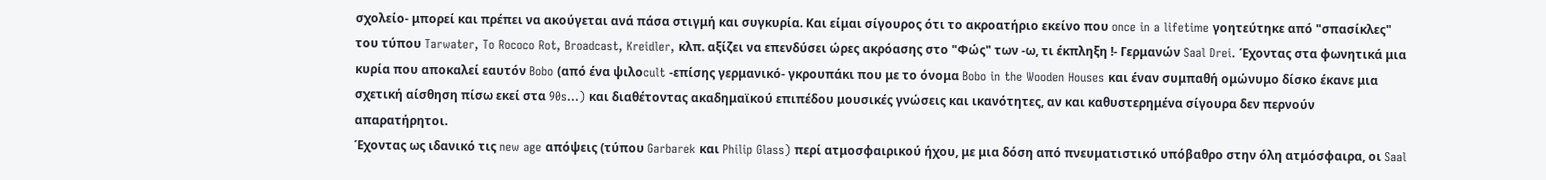σχολείο- μπορεί και πρέπει να ακούγεται ανά πάσα στιγμή και συγκυρία. Και είμαι σίγουρος ότι το ακροατήριο εκείνο που once in a lifetime γοητεύτηκε από "σπασίκλες" του τύπου Tarwater, To Rococo Rot, Broadcast, Kreidler, κλπ. αξίζει να επενδύσει ώρες ακρόασης στο "Φώς" των -ω, τι έκπληξη !- Γερμανών Saal Drei. Έχοντας στα φωνητικά μια κυρία που αποκαλεί εαυτόν Bobo (από ένα ψιλοcult -επίσης γερμανικό- γκρουπάκι που με το όνομα Bobo in the Wooden Houses και έναν συμπαθή ομώνυμο δίσκο έκανε μια σχετική αίσθηση πίσω εκεί στα 90s...) και διαθέτοντας ακαδημαϊκού επιπέδου μουσικές γνώσεις και ικανότητες, αν και καθυστερημένα σίγουρα δεν περνούν απαρατήρητοι.
Έχοντας ως ιδανικό τις new age απόψεις (τύπου Garbarek και Philip Glass) περί ατμοσφαιρικού ήχου, με μια δόση από πνευματιστικό υπόβαθρο στην όλη ατμόσφαιρα, οι Saal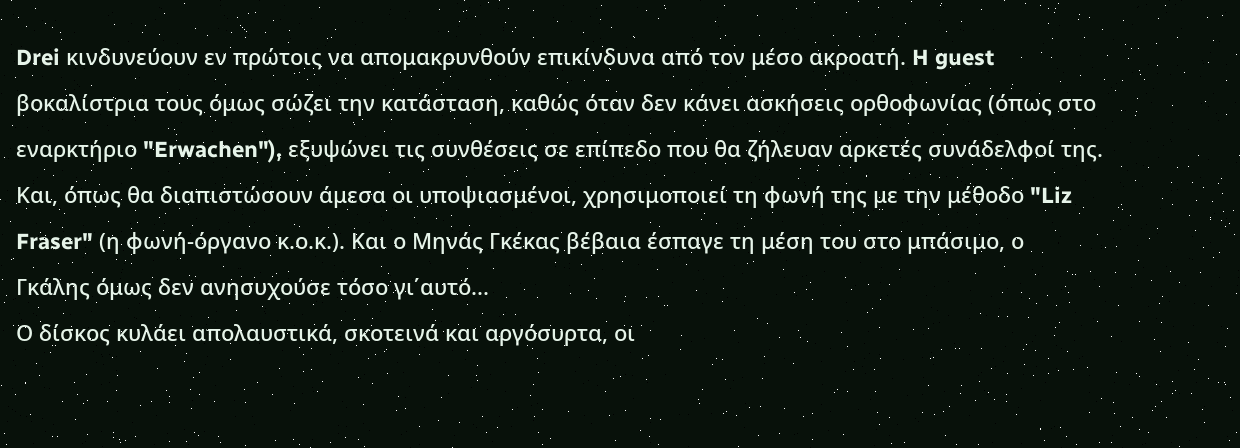Drei κινδυνεύουν εν πρώτοις να απομακρυνθούν επικίνδυνα από τον μέσο ακροατή. H guest βοκαλίστρια τους όμως σώζει την κατάσταση, καθώς όταν δεν κάνει ασκήσεις ορθοφωνίας (όπως στο εναρκτήριο "Erwachen"), εξυψώνει τις συνθέσεις σε επίπεδο που θα ζήλευαν αρκετές συνάδελφοί της. Και, όπως θα διαπιστώσουν άμεσα οι υποψιασμένοι, χρησιμοποιεί τη φωνή της με την μέθοδο "Liz Fraser" (η φωνή-όργανο κ.ο.κ.). Και ο Μηνάς Γκέκας βέβαια έσπαγε τη μέση του στο μπάσιμο, ο Γκάλης όμως δεν ανησυχούσε τόσο γι΄αυτό...
Ο δίσκος κυλάει απολαυστικά, σκοτεινά και αργόσυρτα, οι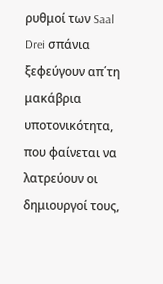ρυθμοί των Saal Drei σπάνια ξεφεύγουν απ΄τη μακάβρια υποτονικότητα, που φαίνεται να λατρεύουν οι δημιουργοί τους,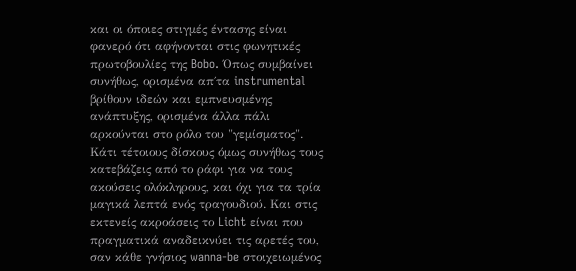και οι όποιες στιγμές έντασης είναι φανερό ότι αφήνονται στις φωνητικές πρωτοβουλίες της Bobo. Όπως συμβαίνει συνήθως, ορισμένα απ΄τα instrumental βρίθουν ιδεών και εμπνευσμένης ανάπτυξης, ορισμένα άλλα πάλι αρκούνται στο ρόλο του "γεμίσματος". Κάτι τέτοιους δίσκους όμως συνήθως τους κατεβάζεις από το ράφι για να τους ακούσεις ολόκληρους, και όχι για τα τρία μαγικά λεπτά ενός τραγουδιού. Και στις εκτενείς ακροάσεις το Licht είναι που πραγματικά αναδεικνύει τις αρετές του, σαν κάθε γνήσιος wanna-be στοιχειωμένος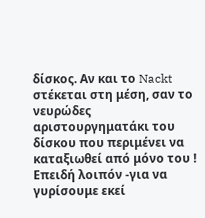δίσκος. Αν και το Nackt στέκεται στη μέση, σαν το νευρώδες αριστουργηματάκι του δίσκου που περιμένει να καταξιωθεί από μόνο του !
Επειδή λοιπόν -για να γυρίσουμε εκεί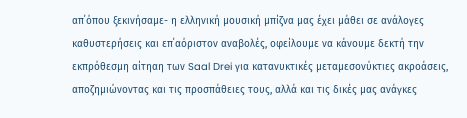απ΄όπου ξεκινήσαμε- η ελληνική μουσική μπίζνα μας έχει μάθει σε ανάλογες καθυστερήσεις και επ΄αόριστον αναβολές, οφείλουμε να κάνουμε δεκτή την εκπρόθεσμη αίτηαη των Saal Drei για κατανυκτικές μεταμεσονύκτιες ακροάσεις, αποζημιώνοντας και τις προσπάθειες τους, αλλά και τις δικές μας ανάγκες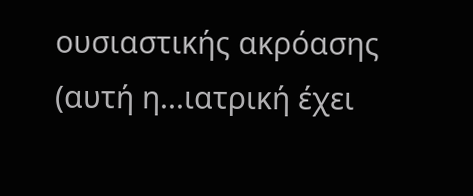ουσιαστικής ακρόασης (αυτή η...ιατρική έχει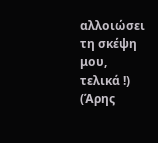αλλοιώσει τη σκέψη μου, τελικά !) (Άρης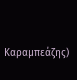Καραμπεάζης)